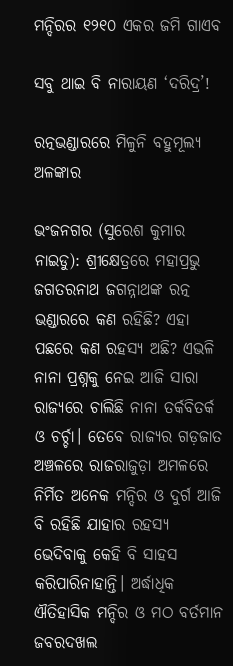ମନ୍ଦିରର ୧୨୧୦ ଏକର ଜମି ଗାଏବ

ସବୁ ଥାଇ ବି ନାରାୟଣ ‘ଦରିଦ୍ର’!

ରତ୍ନଭଣ୍ଡାରରେ ମିଳୁନି ବହୁମୂଲ୍ୟ ଅଳଙ୍କାର

ଭଂଜନଗର (ସୁରେଶ କୁମାର ନାଇଡୁ): ଶ୍ରୀକ୍ଷେତ୍ରରେ ମହାପ୍ରଭୁ ଜଗତରନାଥ ଜଗନ୍ନାଥଙ୍କ ରତ୍ନ ଭଣ୍ଡାରରେ କଣ ରହିଛି? ଏହା ପଛରେ କଣ ରହସ୍ୟ ଅଛି? ଏଭଳି ନାନା ପ୍ରଶ୍ନକୁ ନେଇ ଆଜି ସାରା ରାଜ୍ୟରେ ଚାଲିଛି ନାନା ତର୍କବିତର୍କ ଓ ଚର୍ଚ୍ଚା। ତେବେ ରାଜ୍ୟର ଗଡ଼ଜାତ ଅଞ୍ଚଳରେ ରାଜରାଜୁଡ଼ା ଅମଳରେ ନିର୍ମିତ ଅନେକ ମନ୍ଦିର ଓ ଦୁର୍ଗ ଆଜି ବି ରହିଛି ଯାହାର ରହସ୍ୟ ଭେଦିବାକୁ କେହି ବି ସାହସ କରିପାରିନାହାନ୍ତି। ଅର୍ଦ୍ଧାଧିକ ଐତିହାସିକ ମନ୍ଦିର ଓ ମଠ ବର୍ତମାନ ଜବରଦଖଲ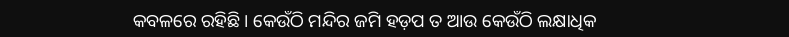କବଳରେ ରହିଛି। କେଉଁଠି ମନ୍ଦିର ଜମି ହଡ଼ପ ତ ଆଉ କେଉଁଠି ଲକ୍ଷାଧିକ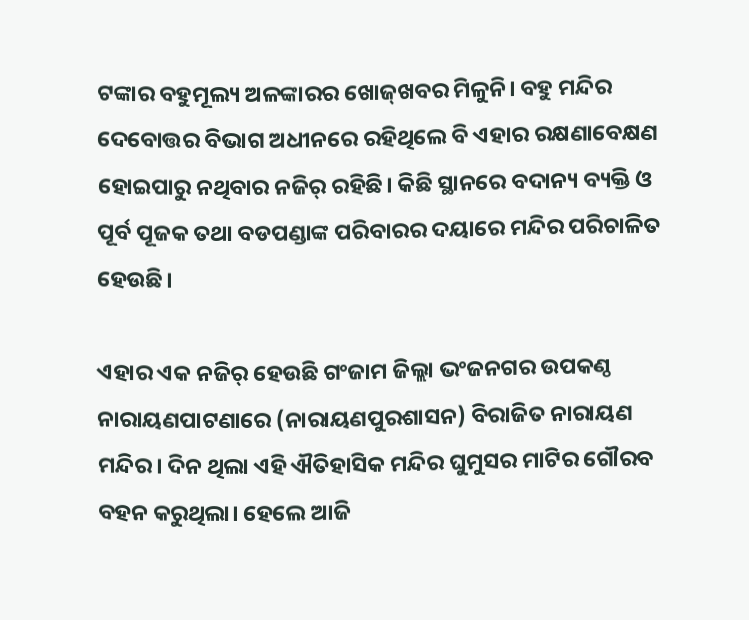ଟଙ୍କାର ବହୁମୂଲ୍ୟ ଅଳଙ୍କାରର ଖୋଜ୍‌ଖବର ମିଳୁନି। ବହୁ ମନ୍ଦିର ଦେବୋତ୍ତର ବିଭାଗ ଅଧୀନରେ ରହିଥିଲେ ବି ଏହାର ରକ୍ଷଣାବେକ୍ଷଣ ହୋଇପାରୁ ନଥିବାର ନଜିର୍‌ ରହିଛି। କିଛି ସ୍ଥାନରେ ବଦାନ୍ୟ ବ୍ୟକ୍ତି ଓ ପୂର୍ବ ପୂଜକ ତଥା ବଡପଣ୍ଡାଙ୍କ ପରିବାରର ଦୟାରେ ମନ୍ଦିର ପରିଚାଳିତ ହେଉଛି।

ଏହାର ଏକ ନଜିର୍‌ ହେଉଛି ଗଂଜାମ ଜିଲ୍ଲା ଭଂଜନଗର ଉପକଣ୍ଠ ନାରାୟଣପାଟଣାରେ (ନାରାୟଣପୁରଶାସନ) ବିରାଜିତ ନାରାୟଣ ମନ୍ଦିର। ଦିନ ଥିଲା ଏହି ଐତିହାସିକ ମନ୍ଦିର ଘୁମୁସର ମାଟିର ଗୌରବ ବହନ କରୁଥିଲା। ହେଲେ ଆଜି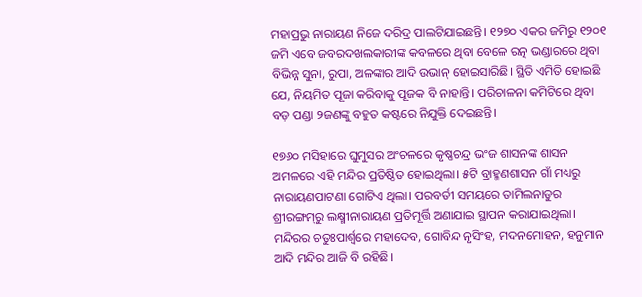ମହାପ୍ରଭୁ ନାରାୟଣ ନିଜେ ଦରିଦ୍ର ପାଲଟିଯାଇଛନ୍ତି। ୧୨୭୦ ଏକର ଜମିରୁ ୧୨୦୧ ଜମି ଏବେ ଜବରଦଖଲକାରୀଙ୍କ କବଳରେ ଥିବା ବେଳେ ରତ୍ନ ଭଣ୍ଡାରରେ ଥିବା ବିଭିନ୍ନ ସୁନା, ରୁପା, ଅଳଙ୍କାର ଆଦି ଉଭାନ୍‌ ହୋଇସାରିଛି। ସ୍ଥିତି ଏମିତି ହୋଇଛି ଯେ, ନିୟମିତ ପୂଜା କରିବାକୁ ପୂଜକ ବି ନାହାନ୍ତି। ପରିଚାଳନା କମିଟିରେ ଥିବା ବଡ଼ ପଣ୍ଡା ୨ଜଣଙ୍କୁ ବହୁତ କଷ୍ଟରେ ନିଯୁକ୍ତି ଦେଇଛନ୍ତି।

୧୭୬୦ ମସିହାରେ ଘୁମୁସର ଅଂଚଳରେ କୃଷ୍ଣଚନ୍ଦ୍ର ଭଂଜ ଶାସନଙ୍କ ଶାସନ ଅମଳରେ ଏହି ମନ୍ଦିର ପ୍ରତିଷ୍ଠିତ ହୋଇଥିଲା। ୫ଟି ବ୍ରାହ୍ମଣଶାସନ ଗାଁ ମଧ୍ୟରୁ ନାରାୟଣପାଟଣା ଗୋଟିଏ ଥିଲା। ପରବର୍ତୀ ସମୟରେ ତାମିଲନାଡୁର ଶ୍ରୀରଙ୍ଗମ୍‌ରୁ ଲକ୍ଷ୍ମୀନାରାୟଣ ପ୍ରତିମୂର୍ତ୍ତି ଅଣାଯାଇ ସ୍ଥାପନ କରାଯାଇଥିଲା। ମନ୍ଦିରର ଚତୁଃପାର୍ଶ୍ୱରେ ମହାଦେବ, ଗୋବିନ୍ଦ ନୃସିଂହ, ମଦନମୋହନ, ହନୁମାନ ଆଦି ମନ୍ଦିର ଆଜି ବି ରହିଛି।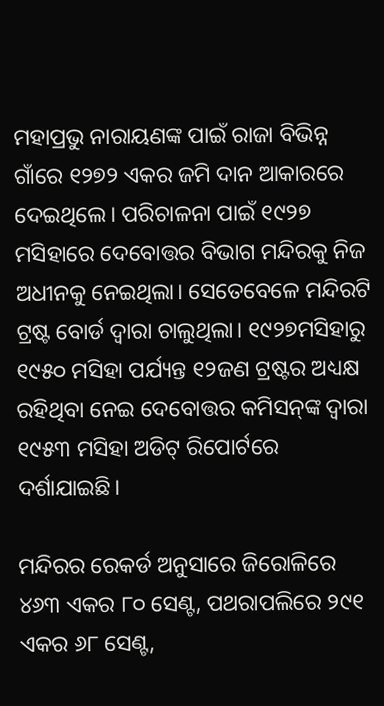ମହାପ୍ରଭୁ ନାରାୟଣଙ୍କ ପାଇଁ ରାଜା ବିଭିନ୍ନ ଗାଁରେ ୧୨୭୨ ଏକର ଜମି ଦାନ ଆକାରରେ ଦେଇଥିଲେ। ପରିଚାଳନା ପାଇଁ ୧୯୨୭ ମସିହାରେ ଦେବୋତ୍ତର ବିଭାଗ ମନ୍ଦିରକୁ ନିଜ ଅଧୀନକୁ ନେଇଥିଲା। ସେତେବେଳେ ମନ୍ଦିରଟି ଟ୍ରଷ୍ଟ ବୋର୍ଡ ଦ୍ୱାରା ଚାଲୁଥିଲା। ୧୯୨୭ମସିହାରୁ ୧୯୫୦ ମସିହା ପର୍ଯ୍ୟନ୍ତ ୧୨ଜଣ ଟ୍ରଷ୍ଟର ଅଧ୍ୟକ୍ଷ ରହିଥିବା ନେଇ ଦେବୋତ୍ତର କମିସନ୍‌ଙ୍କ ଦ୍ୱାରା ୧୯୫୩ ମସିହା ଅଡିଟ୍‌ ରିପୋର୍ଟରେ ଦର୍ଶାଯାଇଛି।

ମନ୍ଦିରର ରେକର୍ଡ ଅନୁସାରେ ଜିରୋଳିରେ ୪୬୩ ଏକର ୮୦ ସେଣ୍ଟ, ପଥରାପଲିରେ ୨୯୧ ଏକର ୬୮ ସେଣ୍ଟ,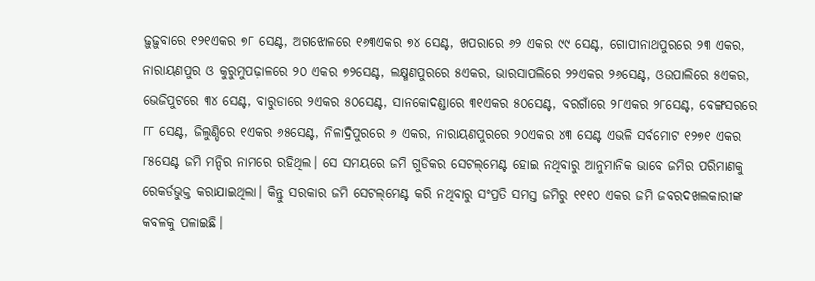ଢ଼ୁଢ଼ୁବାରେ ୧୨୧ଏକର ୭୮ ସେଣ୍ଟ, ଅଗଝୋଳରେ ୧୬୩ଏକର ୭୪ ସେଣ୍ଟ, ଖପରାରେ ୬୨ ଏକର ୯୯ ସେଣ୍ଟ, ଗୋପୀନାଥପୁରରେ ୨୩ ଏକର, ନାରାୟଣପୁର ଓ କୁରୁମୁପଢ଼ାଳରେ ୨୦ ଏକର ୭୨ସେଣ୍ଟ, ଲକ୍ଷ୍ମଣପୁରରେ ୫ଏକର, ଭାରସାପଲିରେ ୨୨ଏକର ୨୬ସେଣ୍ଟ, ଓଉପାଲିରେ ୫ଏକର, ଭେଜିପୁଟରେ ୩୪ ସେଣ୍ଟ, ବାରୁଡାରେ ୨ଏକର ୫୦ସେଣ୍ଟ, ସାନକୋଦଣ୍ଡାରେ ୩୧ଏକର ୫୦ସେଣ୍ଟ, ବରଗାଁରେ ୨୮ଏକର ୨୮ସେଣ୍ଟ, ବେଙ୍ଗସରରେ ୮୮ ସେଣ୍ଟ, ଜିଲୁଣ୍ଡିରେ ୧ଏକର ୬୫ସେଣ୍ଟ, ନିଳାଦ୍ରିପୁରରେ ୬ ଏକର, ନାରାୟଣପୁରରେ ୨୦ଏକର ୪୩ ସେଣ୍ଟ ଏଭଳି ସର୍ବମୋଟ ୧୨୭୧ ଏକର ୮୫ସେଣ୍ଟ ଜମି ମନ୍ଦିର ନାମରେ ରହିଥିଲ। ସେ ସମୟରେ ଜମି ଗୁଡିକର ସେଟଲ୍‌ମେଣ୍ଟ ହୋଇ ନଥିବାରୁ ଆନୁମାନିକ ଭାବେ ଜମିର ପରିମାଣକୁ ରେକର୍ଡଭୁକ୍ତ କରାଯାଇଥିଲା। କିନ୍ତୁ ସରକାର ଜମି ସେଟଲ୍‌ମେଣ୍ଟ କରି ନଥିବାରୁ ସଂପ୍ରତି ସମସ୍ତ ଜମିରୁ ୧୧୧୦ ଏକର ଜମି ଜବରଦଖଲକାରୀଙ୍କ କବଳକୁ ପଳାଇଛି।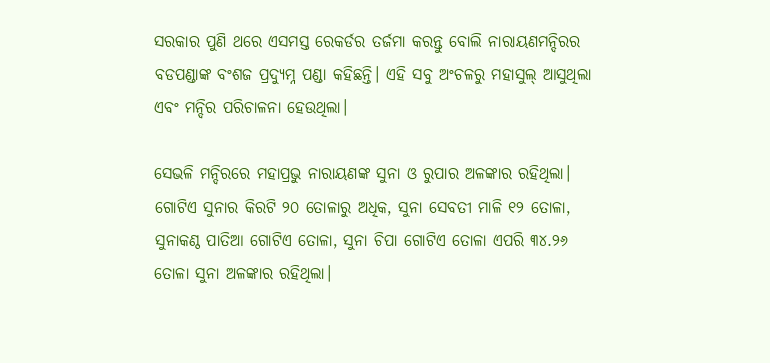ସରକାର ପୁଣି ଥରେ ଏସମସ୍ତ ରେକର୍ଡର ତର୍ଜମା କରନ୍ତୁ ବୋଲି ନାରାୟଣମନ୍ଦିରର ବଡପଣ୍ଡାଙ୍କ ବଂଶଜ ପ୍ରଦ୍ୟୁମ୍ନ ପଣ୍ଡା କହିଛନ୍ତି। ଏହି ସବୁ ଅଂଚଳରୁ ମହାସୁଲ୍‌ ଆସୁଥିଲା ଏବଂ ମନ୍ଦିର ପରିଚାଳନା ହେଉଥିଲା।

ସେଭଳି ମନ୍ଦିରରେ ମହାପ୍ରଭୁ ନାରାୟଣଙ୍କ ସୁନା ଓ ରୁପାର ଅଳଙ୍କାର ରହିଥିଲା। ଗୋଟିଏ ସୁନାର କିରଟି ୨୦ ତୋଳାରୁ ଅଧିକ, ସୁନା ସେବତୀ ମାଳି ୧୨ ତୋଳା, ସୁନାକଣ୍ଠ ପାତିଆ ଗୋଟିଏ ତୋଳା, ସୁନା ଚିପା ଗୋଟିଏ ତୋଳା ଏପରି ୩୪.୨୬ ତୋଳା ସୁନା ଅଳଙ୍କାର ରହିଥିଲା।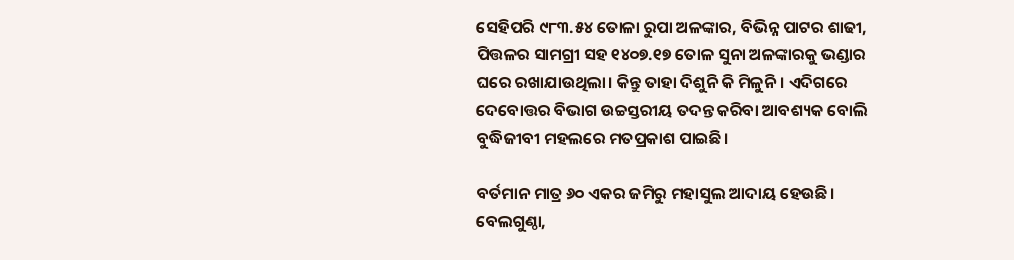ସେହିପରି ୯୮୩.୫୪ ତୋଳା ରୁପା ଅଳଙ୍କାର, ବିଭିନ୍ନ ପାଟର ଶାଢୀ, ପିତ୍ତଳର ସାମଗ୍ରୀ ସହ ୧୪୦୭.୧୭ ତୋଳ ସୁନା ଅଳଙ୍କାରକୁ ଭଣ୍ଡାର ଘରେ ରଖାଯାଉଥିଲା। କିନ୍ତୁ ତାହା ଦିଶୁନି କି ମିଳୁନି। ଏଦିଗରେ ଦେବୋତ୍ତର ବିଭାଗ ଉଚ୍ଚସ୍ତରୀୟ ତଦନ୍ତ କରିବା ଆବଶ୍ୟକ ବୋଲି ବୁଦ୍ଧିଜୀବୀ ମହଲରେ ମତପ୍ରକାଶ ପାଇଛି।

ବର୍ତମାନ ମାତ୍ର ୬୦ ଏକର ଜମିରୁ ମହାସୁଲ ଆଦାୟ ହେଉଛି। ବେଲଗୁଣ୍ଠା,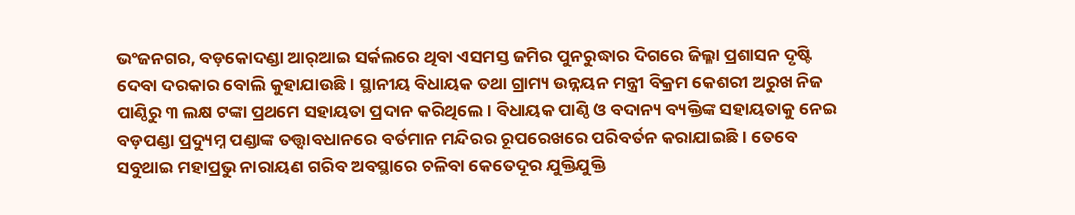ଭଂଜନଗର, ବଡ଼କୋଦଣ୍ଡା ଆର୍‌ଆଇ ସର୍କଲରେ ଥିବା ଏସମସ୍ତ ଜମିର ପୁନରୁଦ୍ଧାର ଦିଗରେ ଜିଲ୍ଳା ପ୍ରଶାସନ ଦୃଷ୍ଟି ଦେବା ଦରକାର ବୋଲି କୁହାଯାଉଛି। ସ୍ଥାନୀୟ ବିଧାୟକ ତଥା ଗ୍ରାମ୍ୟ ଉନ୍ନୟନ ମନ୍ତ୍ରୀ ବିକ୍ରମ କେଶରୀ ଅରୁଖ ନିଜ ପାଣ୍ଠିରୁ ୩ ଲକ୍ଷ ଟଙ୍କା ପ୍ରଥମେ ସହାୟତା ପ୍ରଦାନ କରିଥିଲେ। ବିଧାୟକ ପାଣ୍ଠି ଓ ବଦାନ୍ୟ ବ୍ୟକ୍ତିଙ୍କ ସହାୟତାକୁ ନେଇ ବଡ଼ପଣ୍ଡା ପ୍ରଦ୍ୟୁମ୍ନ ପଣ୍ଡାଙ୍କ ତତ୍ତ୍ୱାବଧାନରେ ବର୍ତମାନ ମନ୍ଦିରର ରୂପରେଖରେ ପରିବର୍ତନ କରାଯାଇଛି। ତେବେ ସବୁଥାଇ ମହାପ୍ରଭୁ ନାରାୟଣ ଗରିବ ଅବସ୍ଥାରେ ଚଳିବା କେତେଦୂର ଯୁକ୍ତିଯୁକ୍ତି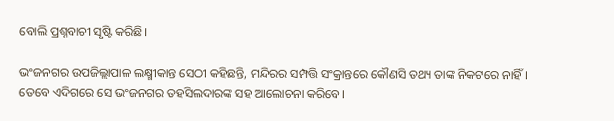ବୋଲି ପ୍ରଶ୍ନବାଚୀ ସୃଷ୍ଟି କରିଛି।

ଭଂଜନଗର ଉପଜିଲ୍ଲାପାଳ ଲକ୍ଷ୍ମୀକାନ୍ତ ସେଠୀ କହିଛନ୍ତି, ମନ୍ଦିରର ସମ୍ପତ୍ତି ସଂକ୍ରାନ୍ତରେ କୌଣସି ତଥ୍ୟ ତାଙ୍କ ନିକଟରେ ନାହିଁ। ତେବେ ଏଦିଗରେ ସେ ଭଂଜନଗର ତହସିଲଦାରଙ୍କ ସହ ଆଲୋଚନା କରିବେ।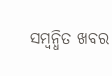ସମ୍ବନ୍ଧିତ ଖବର